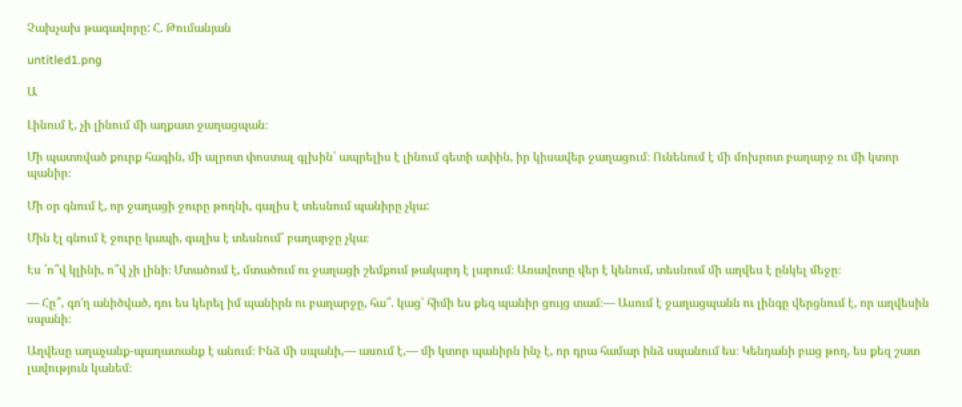Չախչախ թագավորը: Հ. Թումանյան

untitled1.png

Ա

Լինում է, չի լինում մի աղքատ ջաղացպան։

Մի պատռված քուրք հագին, մի ալրոտ փոստալ գլխին՝ ապրելիս է լինում գետի ափին, իր կիսավեր ջաղացում։ Ունենում է մի մոխրոտ բաղարջ ու մի կտոր պանիր։

Մի օր գնում է, որ ջաղացի ջուրը թողնի, գալիս է տեսնում պանիրը չկա:

Մին էլ գնում է ջուրը կապի, գալիս է տեսնում՝ բաղարջը չկա։

Էս ՛ո՞վ կլինի, ո՞վ չի լինի։ Մտածում է, մտածում ու ջաղացի շեմքում թակարդ է լարում։ Առավոտը վեր է կենում, տեսնում մի աղվես է ընկել մեջը։

— Հը՞, գո′ղ անիծված, դու ես կերել իմ պանիրն ու բաղարջը, հա՞. կաց՝ հիմի ես քեզ պանիր ցույց տամ։— Ասում է ջաղացպանն ու լինգը վերցնում է, որ աղվեսին սպանի։

Աղվեսը աղաչանք-պաղատանք է անում։ Ինձ մի սպանի,— ասում է,— մի կտոր պանիրն ինչ է, որ դրա համար ինձ սպանում ես։ Կենդանի բաց թող, ես քեզ շատ լավություն կանեմ։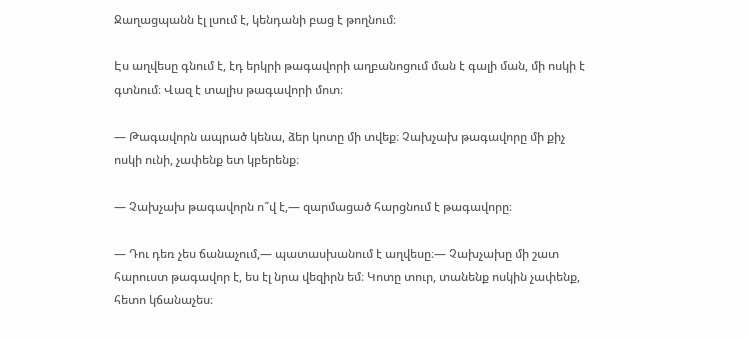Ջաղացպանն էլ լսում է, կենդանի բաց է թողնում։

Էս աղվեսը գնում է, էդ երկրի թագավորի աղբանոցում ման է գալի ման, մի ոսկի է գտնում։ Վազ է տալիս թագավորի մոտ։

— Թագավորն ապրած կենա, ձեր կոտը մի տվեք։ Չախչախ թագավորը մի քիչ ոսկի ունի, չափենք ետ կբերենք։

— Չախչախ թագավորն ո՞վ է,— զարմացած հարցնում է թագավորը։

— Դու դեռ չես ճանաչում,— պատասխանում է աղվեսը։— Չախչախը մի շատ հարուստ թագավոր է, ես էլ նրա վեզիրն եմ։ Կոտը տուր, տանենք ոսկին չափենք, հետո կճանաչես։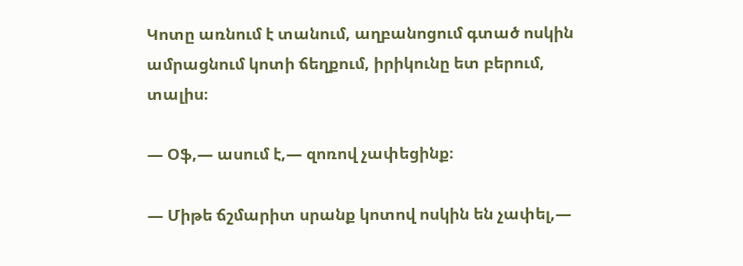Կոտը առնում է տանում, աղբանոցում գտած ոսկին ամրացնում կոտի ճեղքում, իրիկունը ետ բերում, տալիս։

— Օֆ,— ասում է,— զոռով չափեցինք։

— Միթե ճշմարիտ սրանք կոտով ոսկին են չափել,—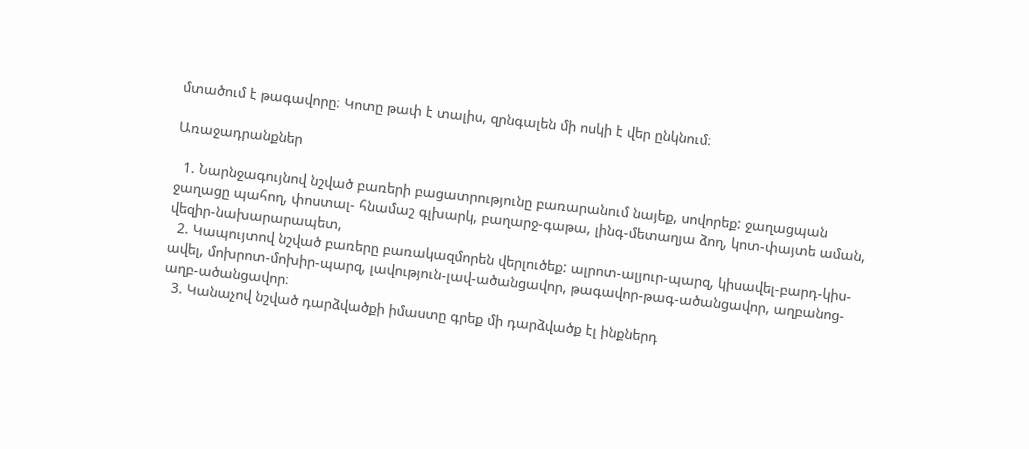մտածում է թագավորը։ Կոտը թափ է տալիս, զրնգալեն մի ոսկի է վեր ընկնում։

Առաջադրանքներ

  1. Նարնջագույնով նշված բառերի բացատրությունը բառարանում նայեք, սովորեք: ջաղացպան ջաղացը պահող, փոստալ- հնամաշ գլխարկ, բաղարջ-գաթա, լինգ-մետաղյա ձող, կոտ-փայտե աման, վեզիր-նախարարապետ,
  2. Կապույտով նշված բառերը բառակազմորեն վերլուծեք: ալրոտ-ալյուր-պարզ, կիսավել-բարդ-կիս-ավել, մոխրոտ-մոխիր-պարզ, լավություն-լավ-ածանցավոր, թագավոր-թագ-ածանցավոր, աղբանոց-աղբ-ածանցավոր։
  3. Կանաչով նշված դարձվածքի իմաստը գրեք մի դարձվածք էլ ինքներդ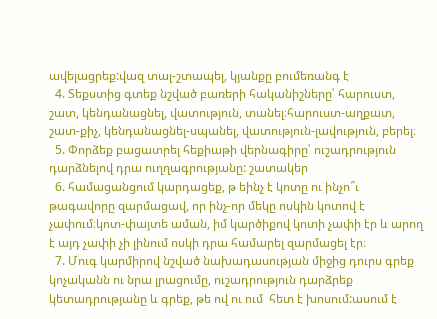ավելացրեք:վազ տալ-շտապել, կյանքը բումեռանգ է
  4. Տեքստից գտեք նշված բառերի հականիշները՝ հարուստ, շատ, կենդանացնել, վատություն, տանել։հարուստ-աղքատ, շատ-քիչ, կենդանացնել-սպանել, վատություն-լավություն, բերել։
  5. Փորձեք բացատրել հեքիաթի վերնագիրը՝ ուշադրություն դարձնելով դրա ուղղագրությանը: շատակեր
  6. համացանցում կարդացեք, թ եինչ է կոտը ու ինչո՞ւ թագավորը զարմացավ, որ ինչ-որ մեկը ոսկին կոտով է չափում։կոտ-փայտե աման, իմ կարծիքով կոտի չափի էր և արող է այդ չափի չի լինում ոսկի դրա համարել զարմացել էր։
  7. Մուգ կարմիրով նշված նախադասության միջից դուրս գրեք կոչականն ու նրա լրացումը, ուշադրություն դարձրեք կետադրությանը և գրեք, թե ով ու ում  հետ է խոսում:ասում է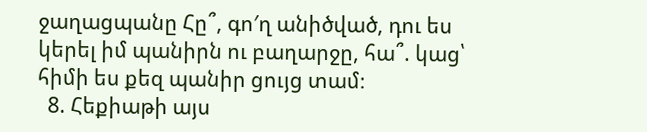ջաղացպանը Հը՞, գո′ղ անիծված, դու ես կերել իմ պանիրն ու բաղարջը, հա՞. կաց՝ հիմի ես քեզ պանիր ցույց տամ։
  8. Հեքիաթի այս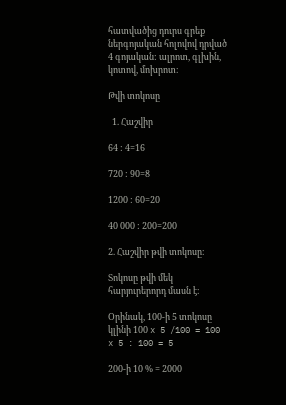հատվածից դուրս գրեք ներգոյական հոլովով դրված 4 գոյական: ալրոտ, գլխին, կոտով, մոխրոտ։

Թվի տոկոսը

  1. Հաշվիր

64 : 4=16

720 : 90=8

1200 : 60=20

40 000 : 200=200

2. Հաշվիր թվի տոկոսը։

Տոկոսը թվի մեկ հարյուրերորդ մասն է։

Օրինակ, 100-ի 5 տոկոսը կլինի 100 x 5 /100 = 100 x 5 : 100 = 5

200-ի 10 % = 2000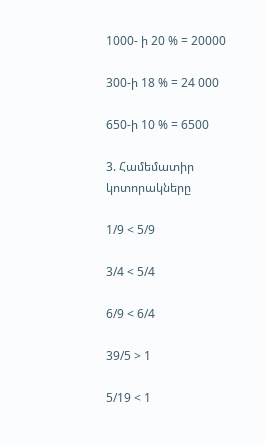1000- ի 20 % = 20000

300-ի 18 % = 24 000

650-ի 10 % = 6500

3. Համեմատիր կոտորակները

1/9 < 5/9

3/4 < 5/4

6/9 < 6/4

39/5 > 1

5/19 < 1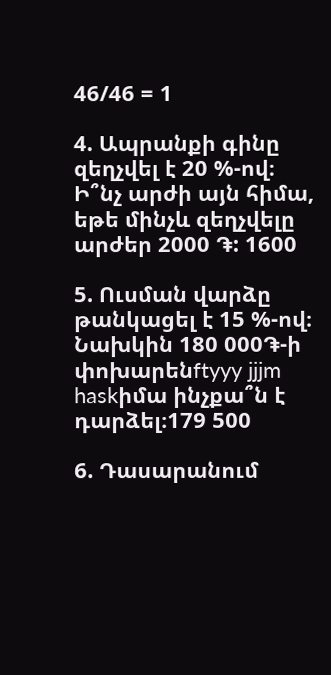46/46 = 1

4. Ապրանքի գինը զեղչվել է 20 %-ով։ Ի՞նչ արժի այն հիմա, եթե մինչև զեղչվելը արժեր 2000 ֏: 1600

5. Ուսման վարձը թանկացել է 15 %-ով։ Նախկին 180 000֏-ի փոխարենftyyy jjjm haskիմա ինչքա՞ն է դարձել։179 500

6. Դասարանում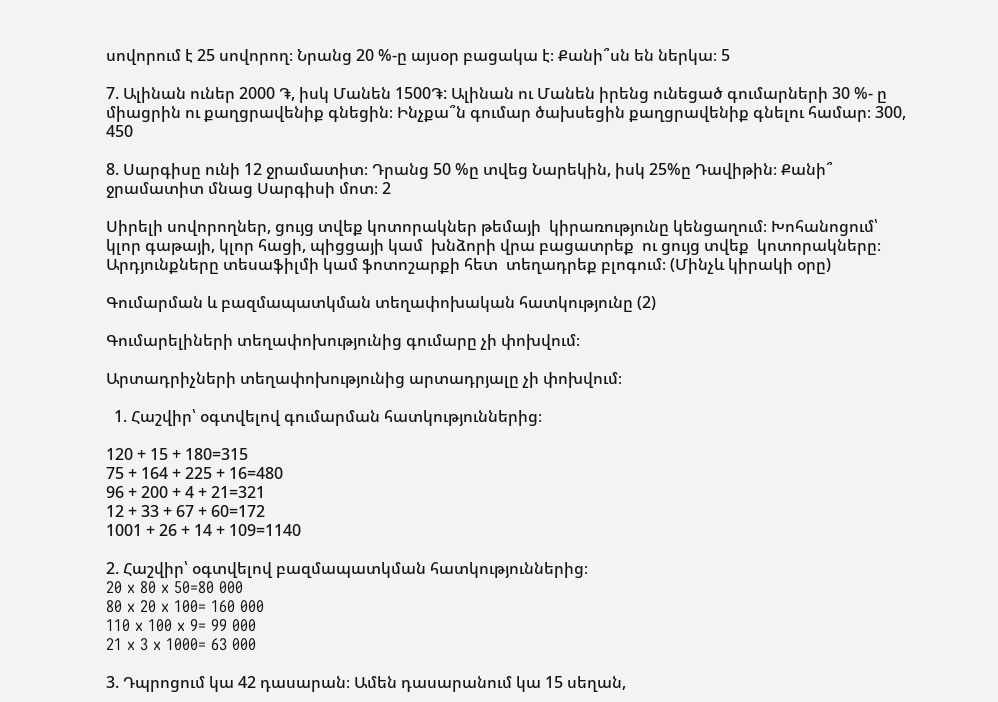սովորում է 25 սովորող։ Նրանց 20 %-ը այսօր բացակա է։ Քանի՞սն են ներկա։ 5

7. Ալինան ուներ 2000 ֏, իսկ Մանեն 1500֏: Ալինան ու Մանեն իրենց ունեցած գումարների 30 %- ը միացրին ու քաղցրավենիք գնեցին։ Ինչքա՞ն գումար ծախսեցին քաղցրավենիք գնելու համար։ 300, 450

8. Սարգիսը ունի 12 ջրամատիտ։ Դրանց 50 %ը տվեց Նարեկին, իսկ 25%ը Դավիթին։ Քանի՞ ջրամատիտ մնաց Սարգիսի մոտ։ 2

Սիրելի սովորողներ, ցույց տվեք կոտորակներ թեմայի  կիրառությունը կենցաղում։ Խոհանոցում՝ կլոր գաթայի, կլոր հացի, պիցցայի կամ  խնձորի վրա բացատրեք  ու ցույց տվեք  կոտորակները։ Արդյունքները տեսաֆիլմի կամ ֆոտոշարքի հետ  տեղադրեք բլոգում։ (Մինչև կիրակի օրը)

Գումարման և բազմապատկման տեղափոխական հատկությունը (2)

Գումարելիների տեղափոխությունից գումարը չի փոխվում։

Արտադրիչների տեղափոխությունից արտադրյալը չի փոխվում։

  1. Հաշվիր՝ օգտվելով գումարման հատկություններից։

120 + 15 + 180=315
75 + 164 + 225 + 16=480
96 + 200 + 4 + 21=321
12 + 33 + 67 + 60=172
1001 + 26 + 14 + 109=1140

2. Հաշվիր՝ օգտվելով բազմապատկման հատկություններից։
20 x 80 x 50=80 000
80 x 20 x 100= 160 000
110 x 100 x 9= 99 000
21 x 3 x 1000= 63 000

3. Դպրոցում կա 42 դասարան։ Ամեն դասարանում կա 15 սեղան,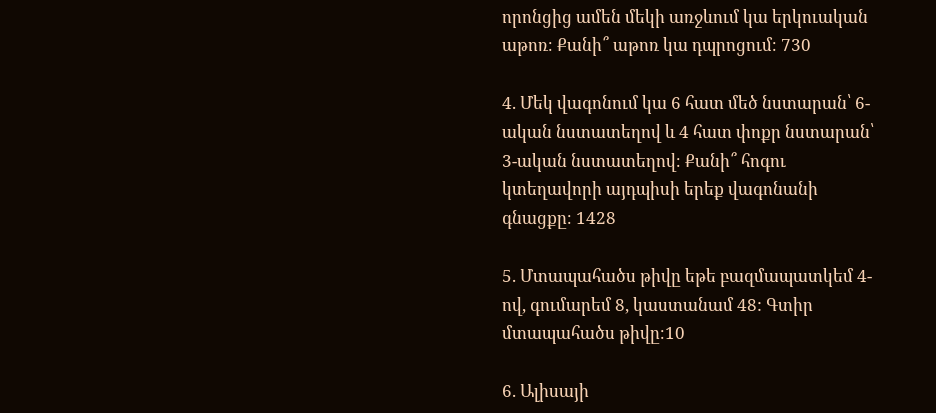որոնցից ամեն մեկի առջևում կա երկուական աթոռ։ Քանի՞ աթոռ կա դպրոցում։ 730

4. Մեկ վագոնում կա 6 հատ մեծ նստարան՝ 6-ական նստատեղով և 4 հատ փոքր նստարան՝ 3-ական նստատեղով։ Քանի՞ հոգու կտեղավորի այդպիսի երեք վագոնանի գնացքը։ 1428

5. Մտապահածս թիվը եթե բազմապատկեմ 4-ով, գումարեմ 8, կաստանամ 48: Գտիր մտապահածս թիվը։10

6. Ալիսայի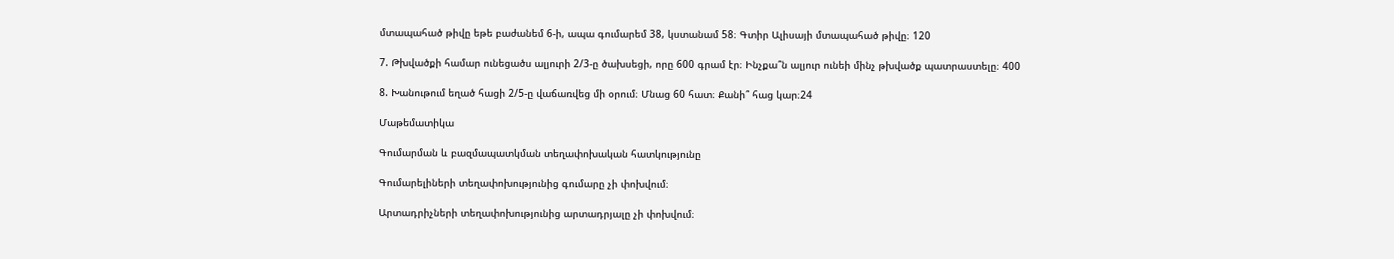մտապահած թիվը եթե բաժանեմ 6-ի, ապա գումարեմ 38, կստանամ 58։ Գտիր Ալիսայի մտապահած թիվը։ 120

7. Թխվածքի համար ունեցածս ալյուրի 2/3-ը ծախսեցի, որը 600 գրամ էր։ Ինչքա՞ն ալյուր ունեի մինչ թխվածք պատրաստելը։ 400

8. Խանութում եղած հացի 2/5-ը վաճառվեց մի օրում։ Մնաց 60 հատ։ Քանի՞ հաց կար։24

Մաթեմատիկա

Գումարման և բազմապատկման տեղափոխական հատկությունը

Գումարելիների տեղափոխությունից գումարը չի փոխվում։

Արտադրիչների տեղափոխությունից արտադրյալը չի փոխվում։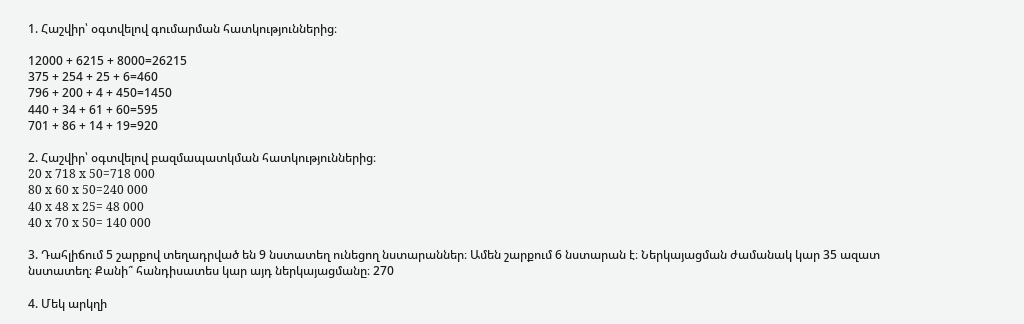1. Հաշվիր՝ օգտվելով գումարման հատկություններից։

12000 + 6215 + 8000=26215
375 + 254 + 25 + 6=460
796 + 200 + 4 + 450=1450
440 + 34 + 61 + 60=595
701 + 86 + 14 + 19=920

2. Հաշվիր՝ օգտվելով բազմապատկման հատկություններից։
20 x 718 x 50=718 000
80 x 60 x 50=240 000
40 x 48 x 25= 48 000
40 x 70 x 50= 140 000

3. Դահլիճում 5 շարքով տեղադրված են 9 նստատեղ ունեցող նստարաններ։ Ամեն շարքում 6 նստարան է։ Ներկայացման ժամանակ կար 35 ազատ նստատեղ։ Քանի՞ հանդիսատես կար այդ ներկայացմանը։ 270

4. Մեկ արկղի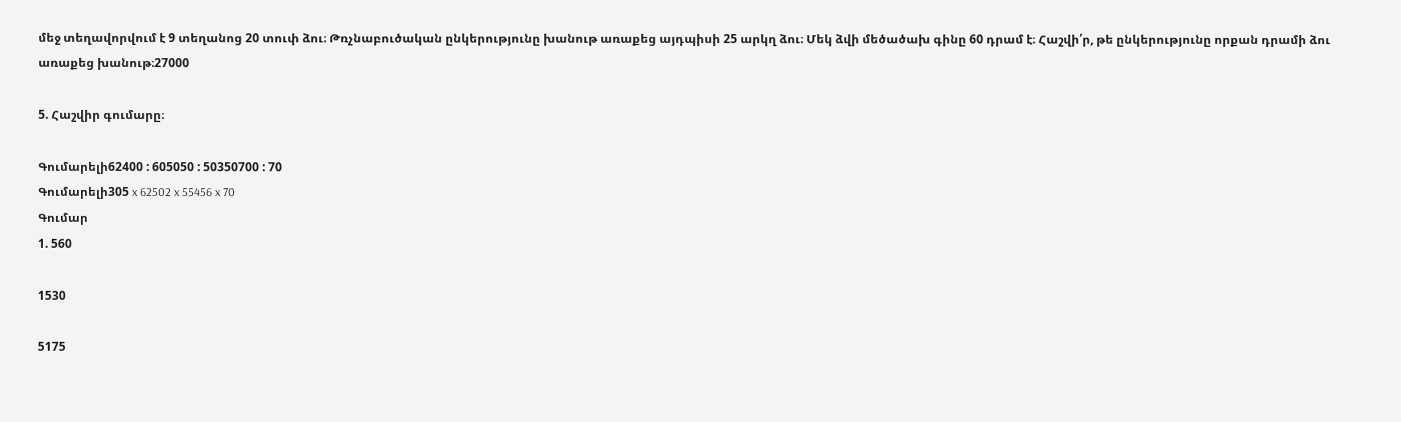մեջ տեղավորվում է 9 տեղանոց 20 տուփ ձու։ Թռչնաբուծական ընկերությունը խանութ առաքեց այդպիսի 25 արկղ ձու։ Մեկ ձվի մեծածախ գինը 60 դրամ է։ Հաշվի՛ր, թե ընկերությունը որքան դրամի ձու առաքեց խանութ։27000

5. Հաշվիր գումարը։

Գումարելի62400 : 605050 : 50350700 : 70
Գումարելի305 x 62502 x 55456 x 70
Գումար
1. 560

1530

5175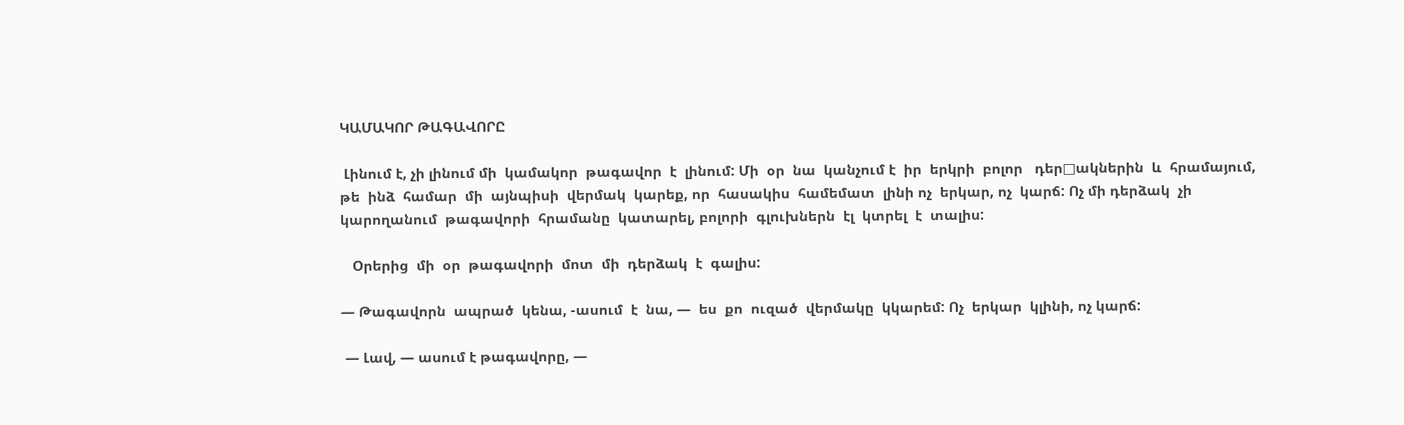ԿԱՄԱԿՈՐ ԹԱԳԱՎՈՐԸ

 Լինում է, չի լինում մի  կամակոր  թագավոր  է  լինում: Մի  օր  նա  կանչում է  իր  երկրի  բոլոր   դեր□ակներին  և  հրամայում, թե  ինձ  համար  մի  այնպիսի  վերմակ  կարեք, որ  հասակիս  համեմատ  լինի ոչ  երկար, ոչ  կարճ: Ոչ մի դերձակ  չի  կարողանում  թագավորի  հրամանը  կատարել, բոլորի  գլուխներն  էլ  կտրել  է  տալիս:

   Օրերից  մի  օր  թագավորի  մոտ  մի  դերձակ  է  գալիս:

— Թագավորն  ապրած  կենա, -ասում  է  նա, —  ես  քո  ուզած  վերմակը  կկարեմ: Ոչ  երկար  կլինի, ոչ կարճ:

 — Լավ, — ասում է թագավորը, —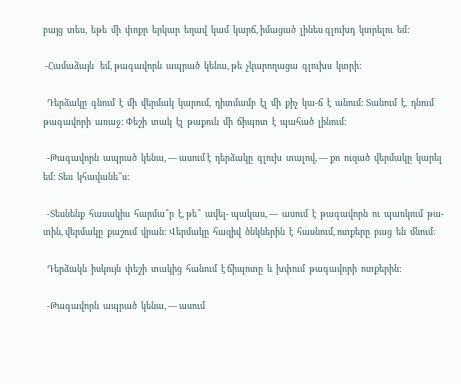բայց  տես,  եթե  մի  փոքր  երկար  եղավ  կամ  կարճ, իմացած  լինես գլուխդ  կտրելու  եմ:

 -Համաձայն   եմ, թագավորն  ապրած  կենա, թե  չկարողացա  գլուխս  կտրի:

  Դերձակը  գնում  է  մի  վերմակ  կարում,  դիտմամբ  էլ  մի  քիչ  կա-ճ  է  անում: Տանում  է,  դնում  թագավորի  առաջ: Փեշի  տակ  էլ  թաքուն  մի  ճիպոտ  է  պահած  լինում:

  -Թագավորն  ապրած  կենա, — ասում է  դերձակը  գլուխ  տալով, — քո  ուզած  վերմակը  կարել  եմ: Տես  կհավանե՞ս:

  -Տեսնենք  հասակիս  հարմա՞ր  է, թե՞  ավել- պակաս, —  ասում  է  թագավորն  ու  պառկում  թա-տին, վերմակը  քաշում  վրան: Վերմակը  հազիվ  ծնկներին  է  հասնում, ոտքերը  բաց  են  մնում:

  Դերձակն  իսկույն  փեշի  տակից  հանում  է ճիպոտը  և  խփում  թագավորի  ոտքերին:

  -Թագավորն  ապրած  կենա, — ասում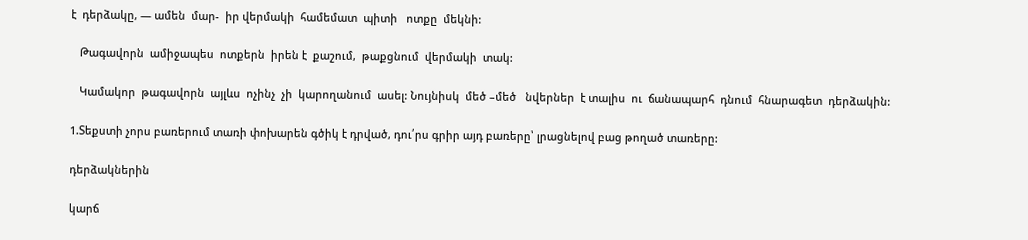է  դերձակը, — ամեն  մար-  իր վերմակի  համեմատ  պիտի   ոտքը  մեկնի:

   Թագավորն  ամիջապես  ոտքերն  իրեն է  քաշում,  թաքցնում  վերմակի  տակ:

   Կամակոր  թագավորն  այլևս  ոչինչ  չի  կարողանում  ասել: Նույնիսկ  մեծ –մեծ   նվերներ  է տալիս  ու  ճանապարհ  դնում  հնարագետ  դերձակին:

1.Տեքստի չորս բառերում տառի փոխարեն գծիկ է դրված, դու՛րս գրիր այդ բառերը՝ լրացնելով բաց թողած տառերը:

դերձակներին

կարճ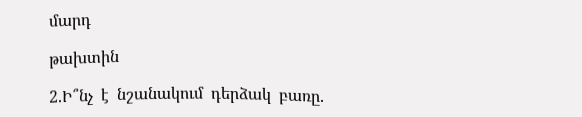մարդ

թախտին

2.Ի՞նչ  է  նշանակում  դերձակ  բառը.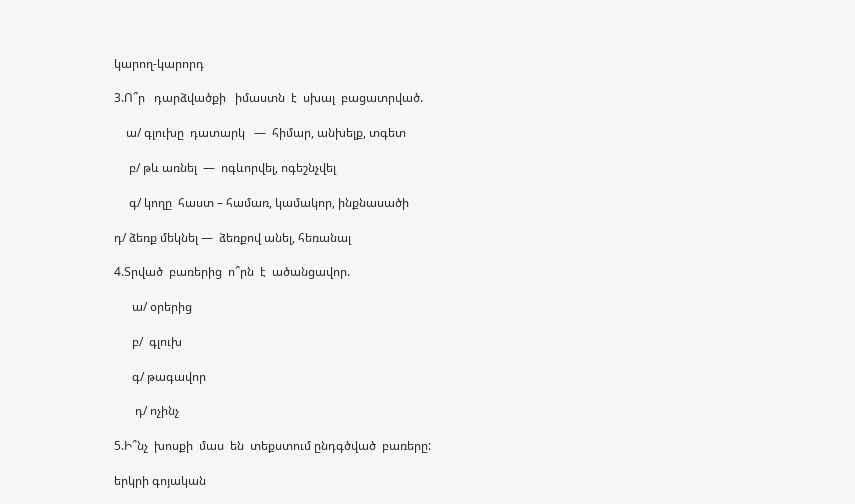կարող-կարորդ

3.Ո՞ր   դարձվածքի   իմաստն  է  սխալ  բացատրված.

    ա/ գլուխը  դատարկ   —  հիմար, անխելք, տգետ

     բ/ թև առնել  —  ոգևորվել, ոգեշնչվել

     գ/ կողը  հաստ – համառ, կամակոր, ինքնասածի

դ/ ձեռք մեկնել —  ձեռքով անել, հեռանալ

4.Տրված  բառերից  ո՞րն  է  ածանցավոր.

      ա/ օրերից

      բ/  գլուխ

      գ/ թագավոր

       դ/ ոչինչ

5.Ի՞նչ  խոսքի  մաս  են  տեքստում ընդգծված  բառերը:

երկրի գոյական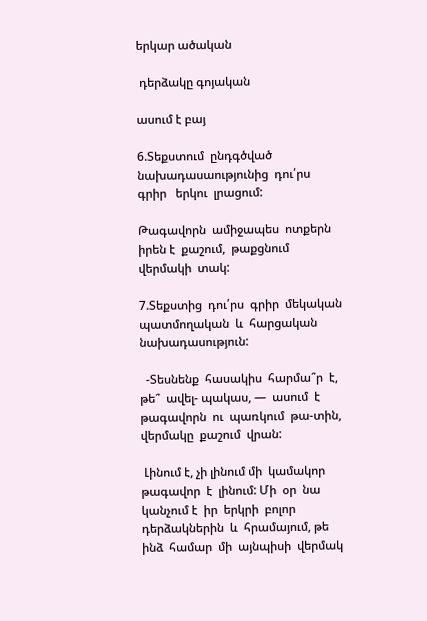երկար ածական

 դերձակը գոյական

ասում է բայ

6.Տեքստում  ընդգծված  նախադասաությունից  դու՛րս  գրիր   երկու  լրացում:

Թագավորն  ամիջապես  ոտքերն  իրեն է  քաշում,  թաքցնում  վերմակի  տակ:

7.Տեքստից  դու՛րս  գրիր  մեկական  պատմողական  և  հարցական   նախադասություն:

  -Տեսնենք  հասակիս  հարմա՞ր  է, թե՞  ավել- պակաս, —  ասում  է  թագավորն  ու  պառկում  թա-տին, վերմակը  քաշում  վրան:

 Լինում է, չի լինում մի  կամակոր  թագավոր  է  լինում: Մի  օր  նա  կանչում է  իր  երկրի  բոլոր   դերձակներին  և  հրամայում, թե  ինձ  համար  մի  այնպիսի  վերմակ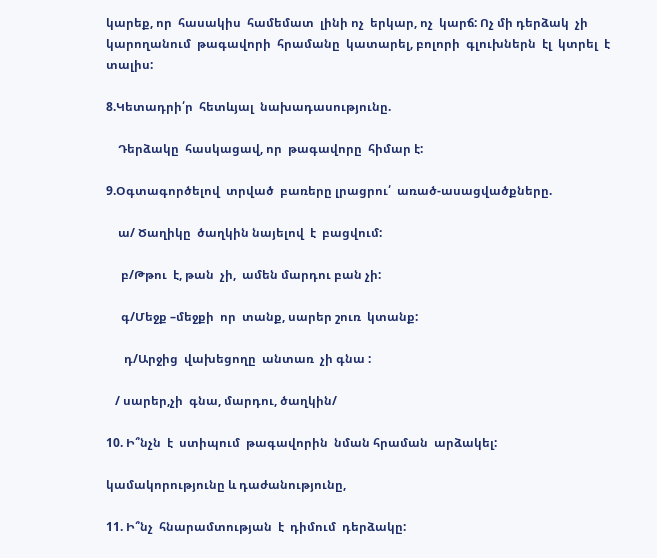կարեք, որ  հասակիս  համեմատ  լինի ոչ  երկար, ոչ  կարճ: Ոչ մի դերձակ  չի  կարողանում  թագավորի  հրամանը  կատարել, բոլորի  գլուխներն  էլ  կտրել  է  տալիս:

8.Կետադրի՛ր  հետևյալ  նախադասությունը.

    Դերձակը  հասկացավ, որ  թագավորը  հիմար է:

9.Օգտագործելով  տրված  բառերը լրացրու՛  առած-ասացվածքները.

    ա/ Ծաղիկը  ծաղկին նայելով  է  բացվում:

     բ/Թթու  է, թան  չի,  ամեն մարդու բան չի:

     գ/Մեջք –մեջքի  որ  տանք, սարեր շուռ  կտանք:

      դ/Արջից  վախեցողը  անտառ  չի գնա :

   / սարեր,չի  գնա, մարդու, ծաղկին/

10. Ի՞նչն  է  ստիպում  թագավորին  նման հրաման  արձակել:

կամակորությունը և դաժանությունը,

11. Ի՞նչ  հնարամտության  է  դիմում  դերձակը: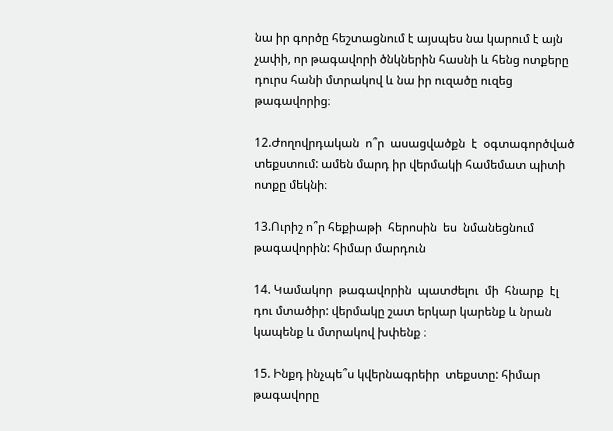նա իր գործը հեշտացնում է այսպես նա կարում է այն չափի, որ թագավորի ծնկներին հասնի և հենց ոտքերը դուրս հանի մտրակով և նա իր ուզածը ուզեց թագավորից։

12.Ժողովրդական  ո՞ր  ասացվածքն  է  օգտագործված  տեքստում: ամեն մարդ իր վերմակի համեմատ պիտի ոտքը մեկնի։

13.Ուրիշ ո՞ր հեքիաթի  հերոսին  ես  նմանեցնում  թագավորին: հիմար մարդուն

14. Կամակոր  թագավորին  պատժելու  մի  հնարք  էլ դու մտածիր: վերմակը շատ երկար կարենք և նրան կապենք և մտրակով խփենք ։

15. Ինքդ ինչպե՞ս կվերնագրեիր  տեքստը: հիմար թագավորը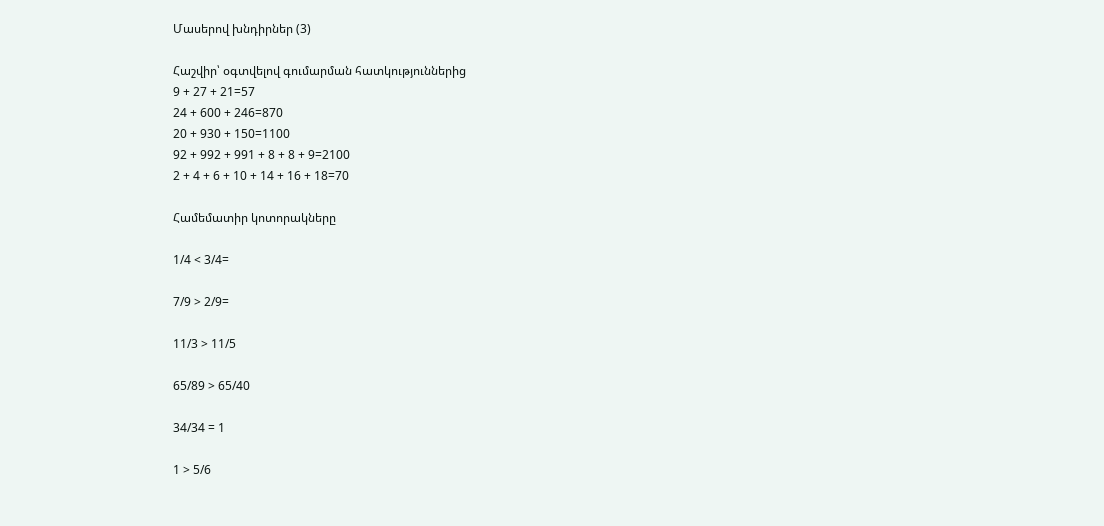Մասերով խնդիրներ (3)

Հաշվիր՝ օգտվելով գումարման հատկություններից
9 + 27 + 21=57
24 + 600 + 246=870
20 + 930 + 150=1100
92 + 992 + 991 + 8 + 8 + 9=2100
2 + 4 + 6 + 10 + 14 + 16 + 18=70

Համեմատիր կոտորակները

1/4 < 3/4=

7/9 > 2/9=

11/3 > 11/5

65/89 > 65/40

34/34 = 1

1 > 5/6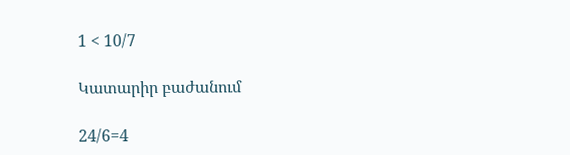1 < 10/7

Կատարիր բաժանում

24/6=4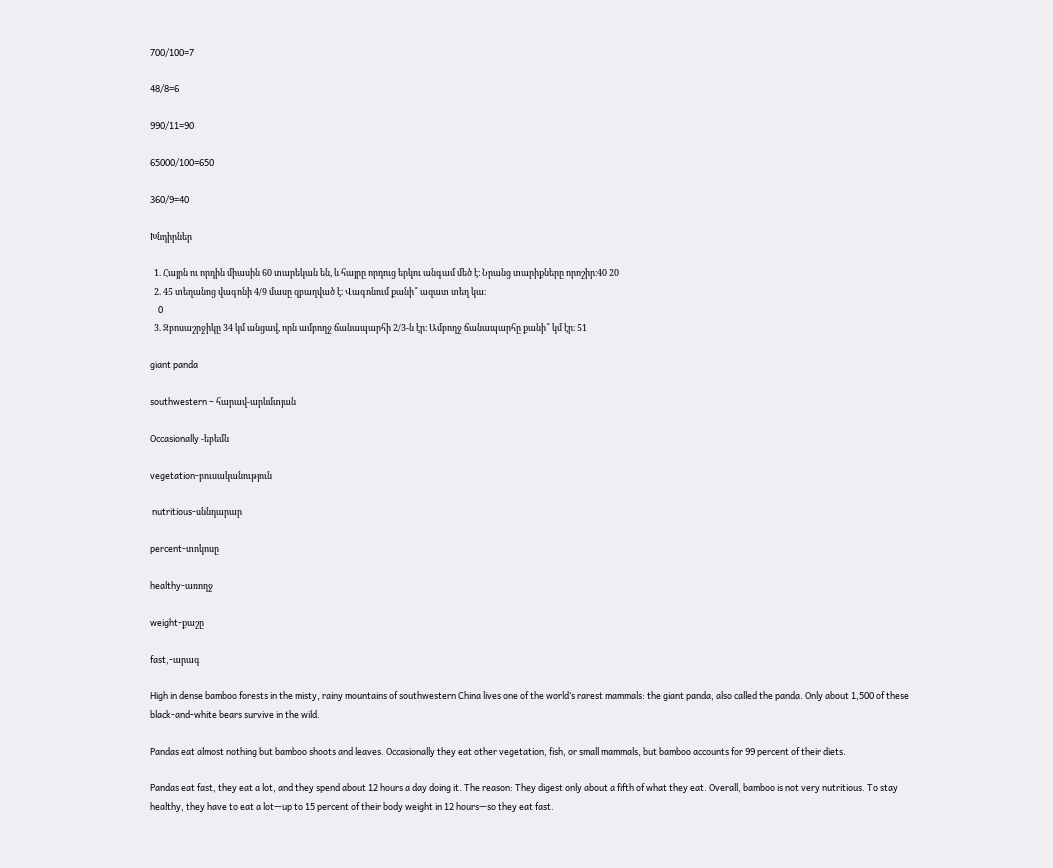700/100=7

48/8=6

990/11=90

65000/100=650

360/9=40

Խնդիրներ

  1. Հայրն ու որդին միասին 60 տարեկան են, և հայրը որդուց երկու անգամ մեծ է։ Նրանց տարիքները որոշիր։40 20
  2. 45 տեղանոց վագոնի 4/9 մասը զբաղված է։ Վագոնում քանի՞ ազատ տեղ կա։
    0
  3. Զբոսաշրջիկը 34 կմ անցավ, որն ամբողջ ճանապարհի 2/3-ն էր։ Ամբողջ ճանապարհը քանի՞ կմ էր։ 51

giant panda

southwestern – հարավ-արևմտյան

Occasionally -եբեմն

vegetation-բուսականություն

 nutritious-սննդարար

percent-տոկոսը

healthy-առողջ

weight-քաշը

fast,-արագ

High in dense bamboo forests in the misty, rainy mountains of southwestern China lives one of the world’s rarest mammals: the giant panda, also called the panda. Only about 1,500 of these black-and-white bears survive in the wild.

Pandas eat almost nothing but bamboo shoots and leaves. Occasionally they eat other vegetation, fish, or small mammals, but bamboo accounts for 99 percent of their diets.

Pandas eat fast, they eat a lot, and they spend about 12 hours a day doing it. The reason: They digest only about a fifth of what they eat. Overall, bamboo is not very nutritious. To stay healthy, they have to eat a lot—up to 15 percent of their body weight in 12 hours—so they eat fast.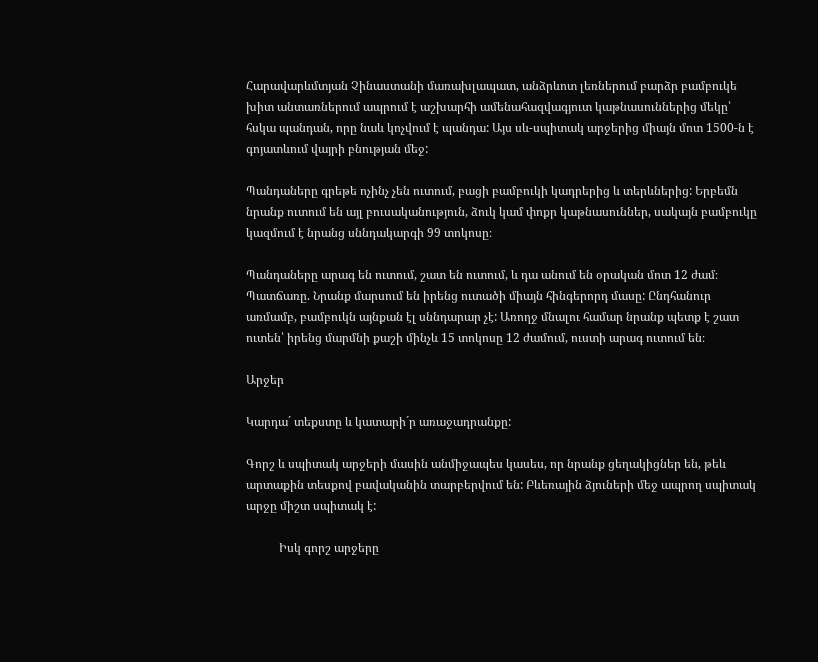Հարավարևմտյան Չինաստանի մառախլապատ, անձրևոտ լեռներում բարձր բամբուկե խիտ անտառներում ապրում է աշխարհի ամենահազվագյուտ կաթնասուններից մեկը՝ հսկա պանդան, որը նաև կոչվում է պանդա: Այս սև-սպիտակ արջերից միայն մոտ 1500-ն է գոյատևում վայրի բնության մեջ:

Պանդաները գրեթե ոչինչ չեն ուտում, բացի բամբուկի կադրերից և տերևներից: Երբեմն նրանք ուտում են այլ բուսականություն, ձուկ կամ փոքր կաթնասուններ, սակայն բամբուկը կազմում է նրանց սննդակարգի 99 տոկոսը։

Պանդաները արագ են ուտում, շատ են ուտում, և դա անում են օրական մոտ 12 ժամ։ Պատճառը. Նրանք մարսում են իրենց ուտածի միայն հինգերորդ մասը: Ընդհանուր առմամբ, բամբուկն այնքան էլ սննդարար չէ: Առողջ մնալու համար նրանք պետք է շատ ուտեն՝ իրենց մարմնի քաշի մինչև 15 տոկոսը 12 ժամում, ուստի արագ ուտում են։

Արջեր

Կարդա´ տեքստը և կատարի´ր առաջադրանքը:

Գորշ և սպիտակ արջերի մասին անմիջապես կասես, որ նրանք ցեղակիցներ են, թեև արտաքին տեսքով բավականին տարբերվում են: Բևեռային ձյուների մեջ ապրող սպիտակ արջը միշտ սպիտակ է:

           Իսկ գորշ արջերը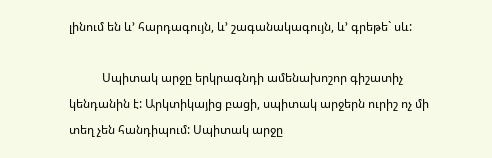լինում են և’ հարդագույն, և’ շագանակագույն, և’ գրեթե` սև:

           Սպիտակ արջը երկրագնդի ամենախոշոր գիշատիչ կենդանին է: Արկտիկայից բացի, սպիտակ արջերն ուրիշ ոչ մի տեղ չեն հանդիպում: Սպիտակ արջը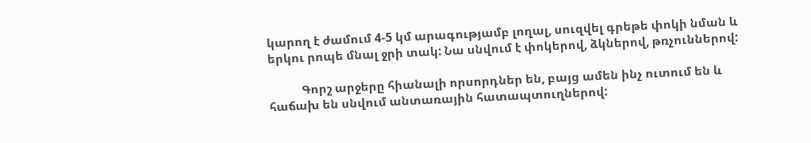կարող է ժամում 4-5 կմ արագությամբ լողալ, սուզվել գրեթե փոկի նման և երկու րոպե մնալ ջրի տակ: Նա սնվում է փոկերով, ձկներով, թռչուններով:

           Գորշ արջերը հիանալի որսորդներ են, բայց ամեն ինչ ուտում են և հաճախ են սնվում անտառային հատապտուղներով: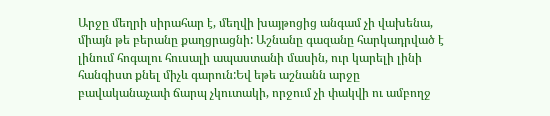Արջը մեղրի սիրահար է, մեղվի խայթոցից անգամ չի վախենա, միայն թե բերանը քաղցրացնի: Աշնանը գազանը հարկադրված է լինում հոգալու հուսալի ապաստանի մասին, ուր կարելի լինի հանգիստ քնել միչև գարուն:Եվ եթե աշնանն արջը բավականաչափ ճարպ չկուտակի, որջում չի փակվի ու ամբողջ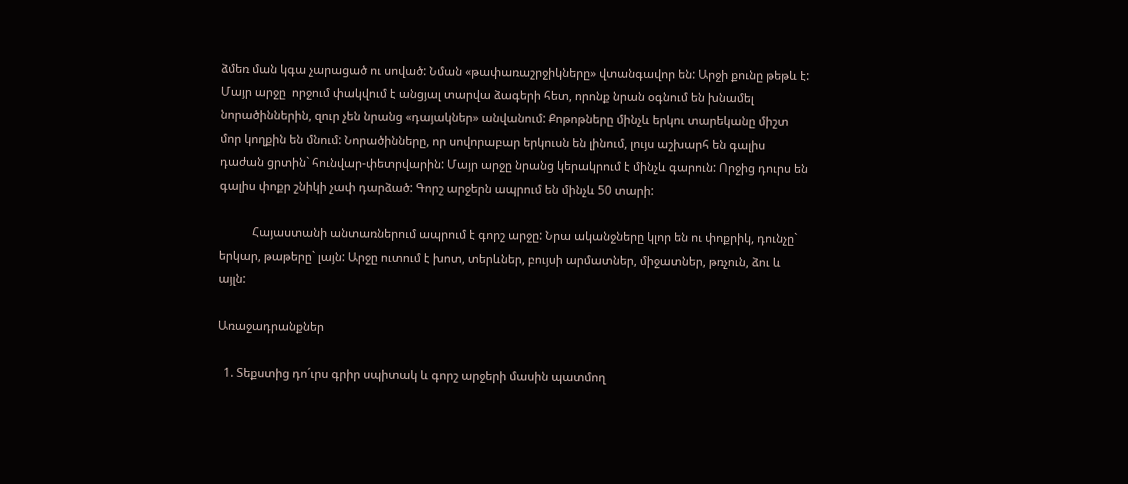ձմեռ ման կգա չարացած ու սոված: Նման «թափառաշրջիկները» վտանգավոր են: Արջի քունը թեթև է: Մայր արջը  որջում փակվում է անցյալ տարվա ձագերի հետ, որոնք նրան օգնում են խնամել նորածիններին, զուր չեն նրանց «դայակներ» անվանում: Քոթոթները մինչև երկու տարեկանը միշտ մոր կողքին են մնում: Նորածինները, որ սովորաբար երկուսն են լինում, լույս աշխարհ են գալիս դաժան ցրտին` հունվար-փետրվարին: Մայր արջը նրանց կերակրում է մինչև գարուն: Որջից դուրս են գալիս փոքր շնիկի չափ դարձած: Գորշ արջերն ապրում են մինչև 50 տարի:

           Հայաստանի անտառներում ապրում է գորշ արջը: Նրա ականջները կլոր են ու փոքրիկ, դունչը` երկար, թաթերը` լայն: Արջը ուտում է խոտ, տերևներ, բույսի արմատներ, միջատներ, թռչուն, ձու և այլն:

Առաջադրանքներ

  1. Տեքստից դո´ւրս գրիր սպիտակ և գորշ արջերի մասին պատմող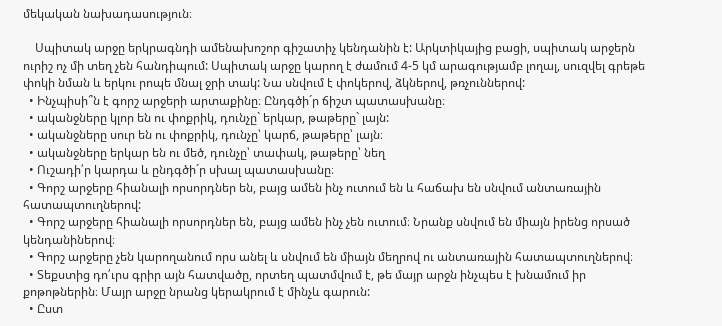մեկական նախադասություն։

    Սպիտակ արջը երկրագնդի ամենախոշոր գիշատիչ կենդանին է: Արկտիկայից բացի, սպիտակ արջերն ուրիշ ոչ մի տեղ չեն հանդիպում: Սպիտակ արջը կարող է ժամում 4-5 կմ արագությամբ լողալ, սուզվել գրեթե փոկի նման և երկու րոպե մնալ ջրի տակ: Նա սնվում է փոկերով, ձկներով, թռչուններով:
  • Ինչպիսի՞ն է գորշ արջերի արտաքինը։ Ընդգծի´ր ճիշտ պատասխանը։
  • ականջները կլոր են ու փոքրիկ, դունչը` երկար, թաթերը` լայն:
  • ականջները սուր են ու փոքրիկ, դունչը՝ կարճ, թաթերը՝ լայն։
  • ականջները երկար են ու մեծ, դունչը՝ տափակ, թաթերը՝ նեղ
  • Ուշադի՛ր կարդա և ընդգծի´ր սխալ պատասխանը։
  • Գորշ արջերը հիանալի որսորդներ են, բայց ամեն ինչ ուտում են և հաճախ են սնվում անտառային հատապտուղներով:
  • Գորշ արջերը հիանալի որսորդներ են, բայց ամեն ինչ չեն ուտում։ Նրանք սնվում են միայն իրենց որսած կենդանիներով։
  • Գորշ արջերը չեն կարողանում որս անել և սնվում են միայն մեղրով ու անտառային հատապտուղներով։
  • Տեքստից դո՛ւրս գրիր այն հատվածը, որտեղ պատմվում է, թե մայր արջն ինչպես է խնամում իր քոթոթներին։ Մայր արջը նրանց կերակրում է մինչև գարուն:
  • Ըստ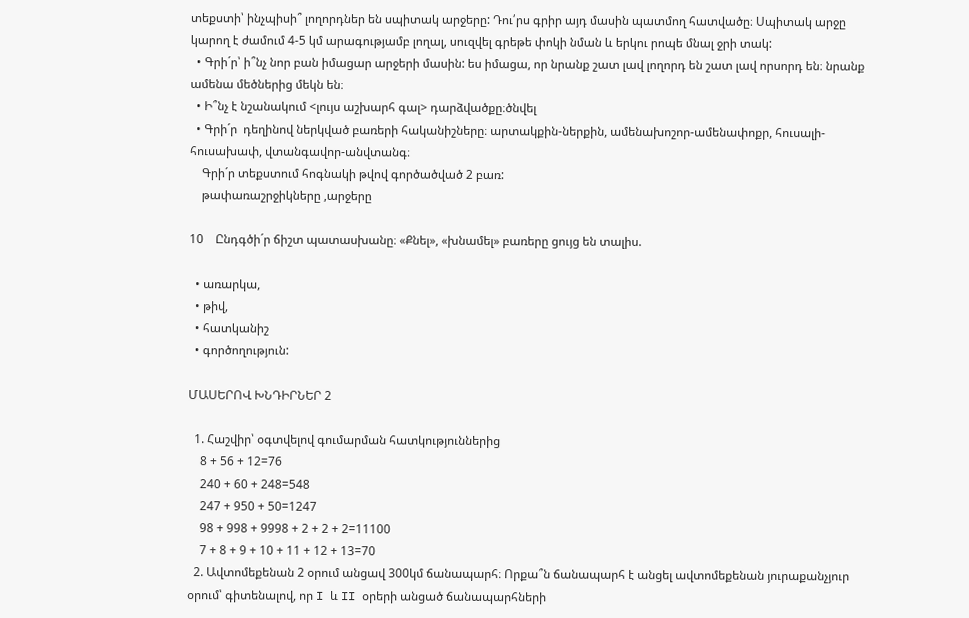տեքստի՝ ինչպիսի՞ լողորդներ են սպիտակ արջերը: Դու՛րս գրիր այդ մասին պատմող հատվածը։ Սպիտակ արջը կարող է ժամում 4-5 կմ արագությամբ լողալ, սուզվել գրեթե փոկի նման և երկու րոպե մնալ ջրի տակ:
  • Գրի´ր՝ ի՞նչ նոր բան իմացար արջերի մասին: ես իմացա, որ նրանք շատ լավ լողորդ են շատ լավ որսորդ են։ նրանք ամենա մեծներից մեկն են։
  • Ի՞նչ է նշանակում <լույս աշխարհ գալ> դարձվածքը։ծնվել
  • Գրի´ր  դեղինով ներկված բառերի հականիշները։ արտակքին-ներքին, ամենախոշոր-ամենափոքր, հուսալի-հուսախափ, վտանգավոր-անվտանգ։
    Գրի´ր տեքստում հոգնակի թվով գործածված 2 բառ:
    թափառաշրջիկները ,արջերը

10    Ընդգծի´ր ճիշտ պատասխանը։ «Քնել», «խնամել» բառերը ցույց են տալիս.

  • առարկա,
  • թիվ,
  • հատկանիշ
  • գործողություն:

ՄԱՍԵՐՈՎ ԽՆԴԻՐՆԵՐ 2

  1. Հաշվիր՝ օգտվելով գումարման հատկություններից
    8 + 56 + 12=76
    240 + 60 + 248=548
    247 + 950 + 50=1247
    98 + 998 + 9998 + 2 + 2 + 2=11100
    7 + 8 + 9 + 10 + 11 + 12 + 13=70
  2. Ավտոմեքենան 2 օրում անցավ 300կմ ճանապարհ։ Որքա՞ն ճանապարհ է անցել ավտոմեքենան յուրաքանչյուր օրում՝ գիտենալով, որ I և II օրերի անցած ճանապարհների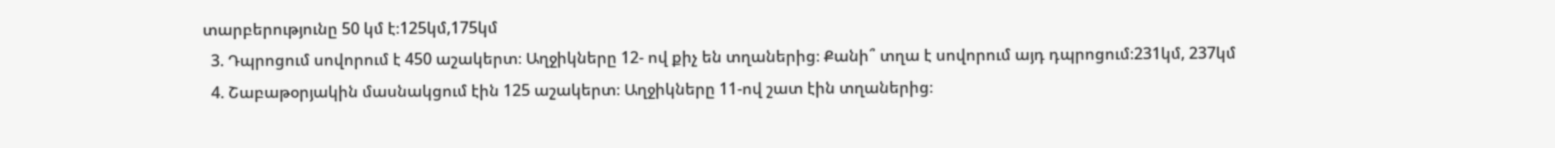տարբերությունը 50 կմ է։125կմ,175կմ
  3. Դպրոցում սովորում է 450 աշակերտ։ Աղջիկները 12- ով քիչ են տղաներից։ Քանի՞ տղա է սովորում այդ դպրոցում։231կմ, 237կմ
  4. Շաբաթօրյակին մասնակցում էին 125 աշակերտ։ Աղջիկները 11-ով շատ էին տղաներից։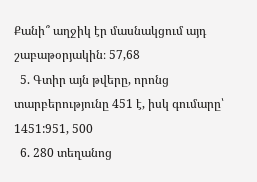Քանի՞ աղջիկ էր մասնակցում այդ շաբաթօրյակին։ 57,68
  5. Գտիր այն թվերը, որոնց տարբերությունը 451 է, իսկ գումարը՝ 1451:951, 500
  6. 280 տեղանոց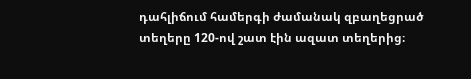դահլիճում համերգի ժամանակ զբաղեցրած տեղերը 120-ով շատ էին ազատ տեղերից։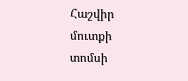Հաշվիր մուտքի տոմսի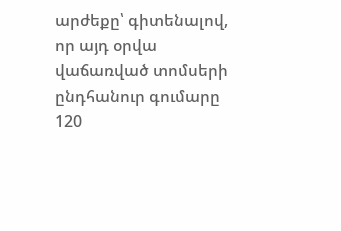արժեքը՝ գիտենալով, որ այդ օրվա վաճառված տոմսերի ընդհանուր գումարը 120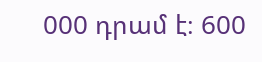000 դրամ է։ 600